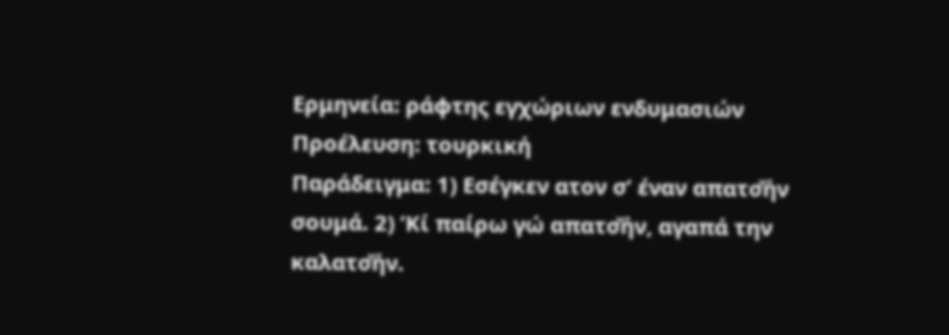Ερμηνεία: ράφτης εγχώριων ενδυμασιών
Προέλευση: τουρκική
Παράδειγμα: 1) Εσέγκεν ατον σ’ έναν απατσ̌ήν σουμά. 2) ’Κί παίρω γώ απατσ̌ήν, αγαπά την καλατσ̌ήν.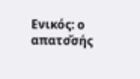Ενικός: ο απατσ̌σής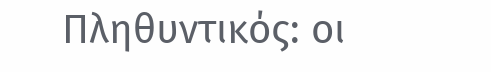Πληθυντικός: οι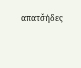απατσ̌ήδες